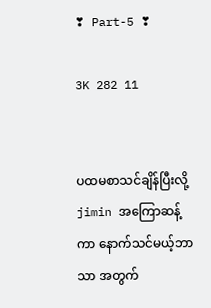❣ Part-5 ❣

3K 282 11


ပထမစာသင်ချိန်ပြီးလို့ jimin အကြောဆန့်ကာ နောက်သင်မယ့်ဘာသာ အတွက်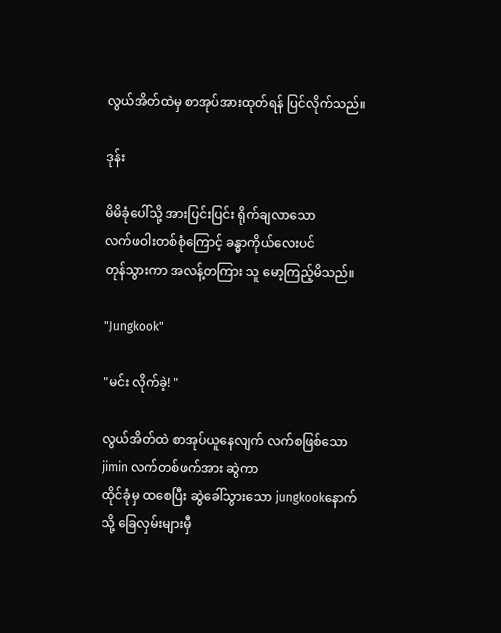လွယ်အိတ်ထဲမှ စာအုပ်အားထုတ်ရန် ပြင်လိုက်သည်။

ဒုန်း

မိမိခုံပေါ်သို့ အားပြင်းပြင်း ရိုက်ချလာသော
လက်ဖဝါးတစ်စုံကြောင့် ခန္ဓာကိုယ်လေးပင်
တုန်သွားကာ အလန့်တကြား သူ မော့ကြည့်မိသည်။

"Jungkook"

"မင်း လိုက်ခဲ့! "

လွယ်အိတ်ထဲ စာအုပ်ယူနေလျက် လက်စဖြစ်သော jimin လက်တစ်ဖက်အား ဆွဲကာ
ထိုင်ခုံမှ ထစေပြီး ဆွဲခေါ်သွားသော jungkookနောက်သို့ ခြေလှမ်းများမှီ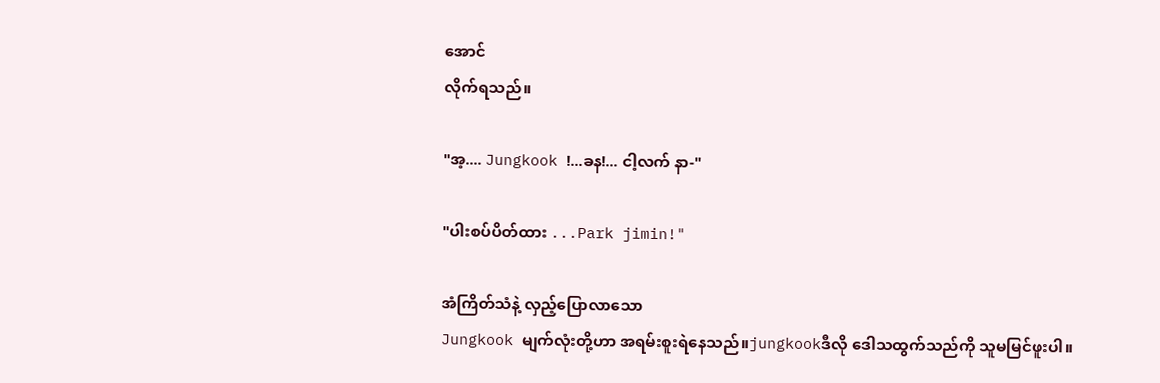အောင်
လိုက်ရသည်။

"အ့.... Jungkook !...ခန!... ငါ့လက် နာ-"

"ပါးစပ်ပိတ်ထား ...Park jimin!"

အံကြိတ်သံနဲ့ လှည့်ပြောလာသော
Jungkook မျက်လုံးတို့ဟာ အရမ်းစူးရဲနေသည်။jungkookဒီလို ဒေါသထွက်သည်ကို သူမမြင်ဖူးပါ။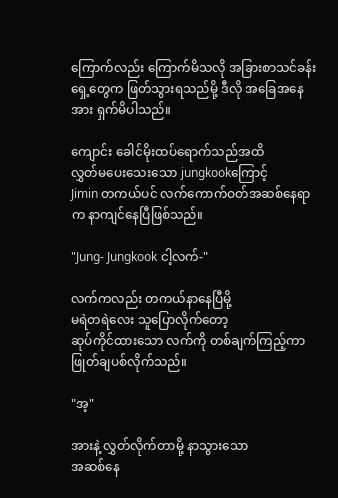ကြောက်လည်း ကြောက်မိသလို အခြားစာသင်ခန်းရှေ့တွေက ဖြတ်သွားရသည်မို့ ဒီလို အခြေအနေအား ရှက်မိပါသည်။

ကျောင်း ‌ခေါင်မိုးထပ်ရောက်သည်အထိ
လွှတ်မပေးသေးသော jungkookကြောင့်
Jimin တကယ်ပင် လက်ကောက်ဝတ်အဆစ်နေရာက နာကျင်နေပြီဖြစ်သည်။

"Jung- Jungkook ငါ့လက်-"

လက်ကလည်း တကယ်နာနေပြီမို့
မရဲတရဲလေး သူပြောလိုက်တော့
ဆုပ်ကိုင်ထားသော လက်ကို တစ်ချက်ကြည့်ကာ ဖြုတ်ချပစ်လိုက်သည်။

"အ့"

အားနဲ့ လွှတ်လိုက်တာမို့ နာသွားသော
အဆစ်နေ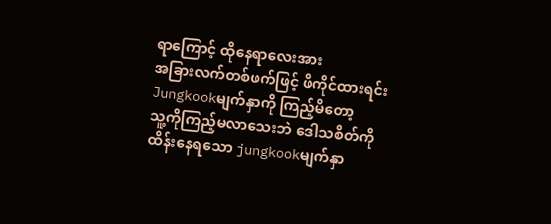ရာကြောင့် ထိုနေရာလေးအား
အခြားလက်တစ်ဖက်ဖြင့် ဖိကိုင်ထားရင်း
Jungkookမျက်နှာကို ကြည့်မိတော့
သူ့ကိုကြည့်မလာသေးဘဲ ဒေါသစိတ်ကို
ထိန်းနေရသော jungkookမျက်နှာ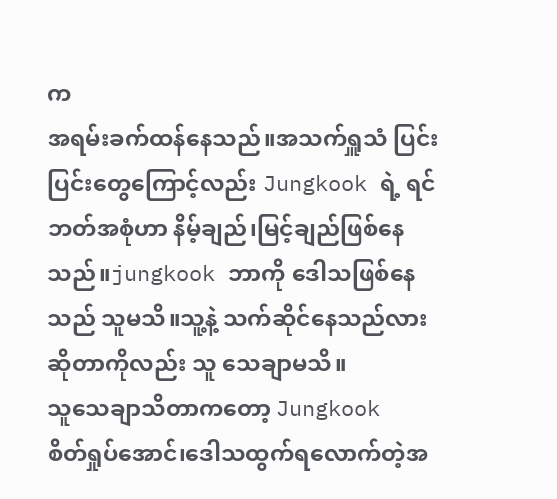က
အရမ်းခက်ထန်နေသည်။အသက်ရှူသံ ပြင်းပြင်းတွေကြောင့်လည်း Jungkook ရဲ့ ရင်ဘတ်အစုံဟာ နိမ့်ချည်၊မြင့်ချည်ဖြစ်နေသည်။jungkook ဘာကို ဒေါသဖြစ်နေသည် သူမသိ။သူ့နဲ့ သက်ဆိုင်နေသည်လားဆိုတာကိုလည်း သူ သေချာမသိ။
သူသေချာသိတာကတော့ Jungkook
စိတ်ရှုပ်အောင်၊ဒေါသထွက်ရလောက်တဲ့အ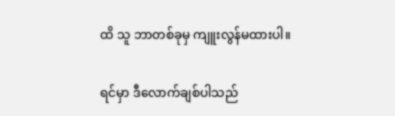ထိ သူ ဘာတစ်ခုမှ ကျူးလွန်မထားပါ။

ရင်မှာ ဒီလောက်ချစ်ပါသည်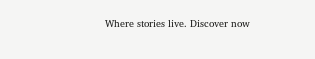Where stories live. Discover now